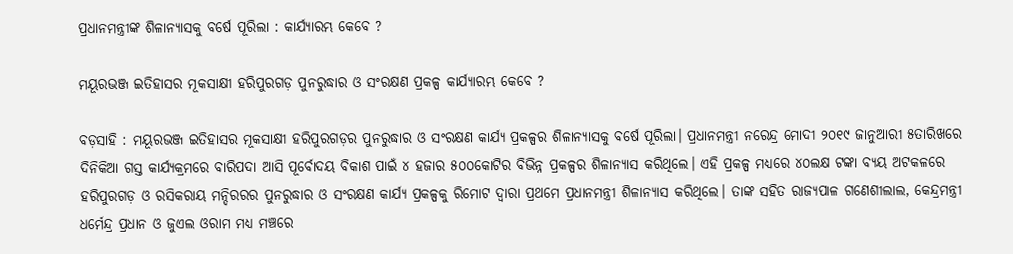ପ୍ରଧାନମନ୍ତ୍ରୀଙ୍କ ଶିଳାନ୍ୟାସକୁ ବର୍ଷେ ପୂରିଲା : କାର୍ଯ୍ୟାରମ୍ଭ କେବେ ?

ମୟୂରଭଞ୍ଜ ଇତିହାସର ମୂକସାକ୍ଷୀ ହରିପୁରଗଡ଼ ପୁନରୁଦ୍ଧାର ଓ ସଂରକ୍ଷଣ ପ୍ରକଳ୍ପ କାର୍ଯ୍ୟାରମ୍ଭ କେବେ ?

ବଡ଼ସାହି : ମୟୂରଭଞ୍ଜ ଇତିହାସର ମୂକସାକ୍ଷୀ ହରିପୁରଗଡ଼ର ପୁନରୁଦ୍ଧାର ଓ ସଂରକ୍ଷଣ କାର୍ଯ୍ୟ ପ୍ରକଳ୍ପର ଶିଳାନ୍ୟାସକୁ ବର୍ଷେ ପୂରିଲା। ପ୍ରଧାନମନ୍ତ୍ରୀ ନରେନ୍ଦ୍ର ମୋଦୀ ୨୦୧୯ ଜାନୁଆରୀ ୫ତାରିଖରେ ଦିନିକିଆ ଗସ୍ତ କାର୍ଯ୍ୟକ୍ରମରେ ବାରିପଦା ଆସି ପୂର୍ବୋଦୟ ବିକାଶ ପାଇଁ ୪ ହଜାର ୫୦୦କୋଟିର ବିଭିନ୍ନ ପ୍ରକଳ୍ପର ଶିଳାନ୍ୟାସ କରିଥିଲେ। ଏହି ପ୍ରକଳ୍ପ ମଧ୍ୟରେ ୪୦ଲକ୍ଷ ଟଙ୍କା ବ୍ୟୟ ଅଟକଳରେ ହରିପୁରଗଡ଼ ଓ ରସିକରାୟ ମନ୍ଦିରରର ପୁନରୁଦ୍ଧାର ଓ ସଂରକ୍ଷଣ କାର୍ଯ୍ୟ ପ୍ରକଳ୍ପକୁ ରିମୋଟ ଦ୍ୱାରା ପ୍ରଥମେ ପ୍ରଧାନମନ୍ତ୍ରୀ ଶିଳାନ୍ୟାସ କରିଥିଲେ। ତାଙ୍କ ସହିତ ରାଜ୍ୟପାଳ ଗଣେଶୀଲାଲ, କେନ୍ଦ୍ରମନ୍ତ୍ରୀ ଧର୍ମେନ୍ଦ୍ର ପ୍ରଧାନ ଓ ଜୁଏଲ ଓରାମ ମଧ୍ୟ ମଞ୍ଚରେ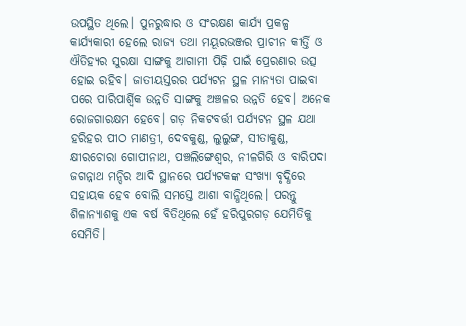ଉପସ୍ଥିତ ଥିଲେ। ପୁନରୁଦ୍ଧାର ଓ ସଂରକ୍ଷଣ କାର୍ଯ୍ୟ ପ୍ରକଳ୍ପ କାର୍ଯ୍ୟକାରୀ ହେଲେ ରାଜ୍ୟ ତଥା ମୟୂରଭଞ୍ଜର ପ୍ରାଚୀନ କୀର୍ତ୍ତି ଓ ଐତିହ୍ୟର ସୁରକ୍ଷା ସାଙ୍ଗକୁ ଆଗାମୀ ପିଢ଼ି ପାଇଁ ପ୍ରେରଣାର ଉତ୍ସ ହୋଇ ରହିବ। ଜାତୀୟସ୍ତରର ପର୍ଯ୍ୟଟନ ସ୍ଥଳ ମାନ୍ୟତା ପାଇବା ପରେ ପାରିପାର୍ଶ୍ବିକ ଉନ୍ନତି ସାଙ୍ଗକୁ ଅଞ୍ଚଳର ଉନ୍ନତି ହେବ। ଅନେକ ରୋଜଗାରକ୍ଷମ ହେବେ। ଗଡ଼ ନିକଟବର୍ତ୍ତୀ ପର୍ଯ୍ୟଟନ ସ୍ଥଳ ଯଥା ହରିହର ପୀଠ ମାଣତ୍ରୀ, ଦେବକୁଣ୍ଡ, ଲୁଲୁଙ୍ଗ, ସୀତାକୁଣ୍ଡ, କ୍ଷୀରଚୋରା ଗୋପୀନାଥ, ପଞ୍ଚଲିଙ୍ଗେଶ୍ୱର, ନୀଳଗିରି ଓ ବାରିପଦା ଜଗନ୍ନାଥ ମନ୍ଦିର ଆଦି ସ୍ଥାନରେ ପର୍ଯ୍ୟଟକଙ୍କ ସଂଖ୍ୟା ବୃଦ୍ଧିରେ ସହାୟକ ହେବ ବୋଲି ସମସ୍ତେ ଆଶା ବାନ୍ଧିଥିଲେ। ପରନ୍ତୁ ଶିଳାନ୍ୟାଶକୁ ଏକ ବର୍ଷ ବିତିଥିଲେ ହେଁ ହରିପୁରଗଡ଼ ଯେମିତିକୁ ସେମିତି।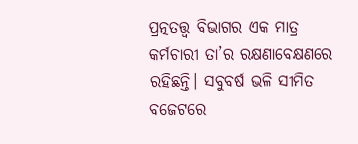ପ୍ରତ୍ନତତ୍ତ୍ବ ବିଭାଗର ଏକ ମାତ୍ର କର୍ମଚାରୀ ତା’ର ରକ୍ଷଣାବେକ୍ଷଣରେ ରହିଛନ୍ତି। ସବୁବର୍ଷ ଭଳି ସୀମିତ ବଜେଟରେ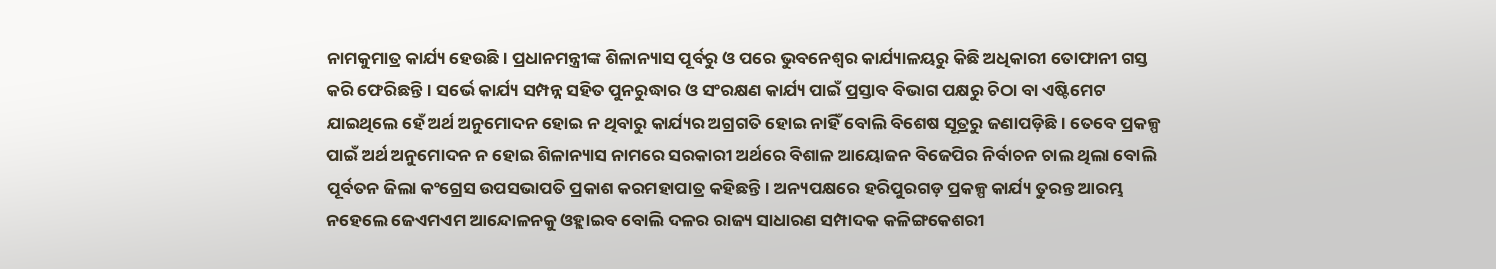ନାମକୁମାତ୍ର କାର୍ଯ୍ୟ ହେଉଛି। ପ୍ରଧାନମନ୍ତ୍ରୀଙ୍କ ଶିଳାନ୍ୟାସ ପୂର୍ବରୁ ଓ ପରେ ଭୁବନେଶ୍ୱର କାର୍ଯ୍ୟାଳୟରୁ କିଛି ଅଧିକାରୀ ତୋଫାନୀ ଗସ୍ତ କରି ଫେରିଛନ୍ତି। ସର୍ଭେ କାର୍ଯ୍ୟ ସମ୍ପନ୍ନ ସହିତ ପୁନରୁଦ୍ଧାର ଓ ସଂରକ୍ଷଣ କାର୍ଯ୍ୟ ପାଇଁ ପ୍ରସ୍ତାବ ବିଭାଗ ପକ୍ଷରୁ ଚିଠା ବା ଏଷ୍ଟିମେଟ ଯାଇଥିଲେ ହେଁ ଅର୍ଥ ଅନୁମୋଦନ ହୋଇ ନ ଥିବାରୁ କାର୍ଯ୍ୟର ଅଗ୍ରଗତି ହୋଇ ନାହିଁ ବୋଲି ବିଶେଷ ସୂତ୍ରରୁ ଜଣାପଡ଼ିଛି। ତେବେ ପ୍ରକଳ୍ପ ପାଇଁ ଅର୍ଥ ଅନୁମୋଦନ ନ ହୋଇ ଶିଳାନ୍ୟାସ ନାମରେ ସରକାରୀ ଅର୍ଥରେ ବିଶାଳ ଆୟୋଜନ ବିଜେପିର ନିର୍ବାଚନ ଚାଲ ଥିଲା ବୋଲି ପୂର୍ବତନ ଜିଲା କଂଗ୍ରେସ ଉପସଭାପତି ପ୍ରକାଶ କରମହାପାତ୍ର କହିଛନ୍ତି। ଅନ୍ୟପକ୍ଷରେ ହରିପୁରଗଡ଼ ପ୍ରକଳ୍ପ କାର୍ଯ୍ୟ ତୁରନ୍ତ ଆରମ୍ଭ ନହେଲେ ଜେଏମଏମ ଆନ୍ଦୋଳନକୁ ଓହ୍ଲାଇବ ବୋଲି ଦଳର ରାଜ୍ୟ ସାଧାରଣ ସମ୍ପାଦକ କଳିଙ୍ଗକେଶରୀ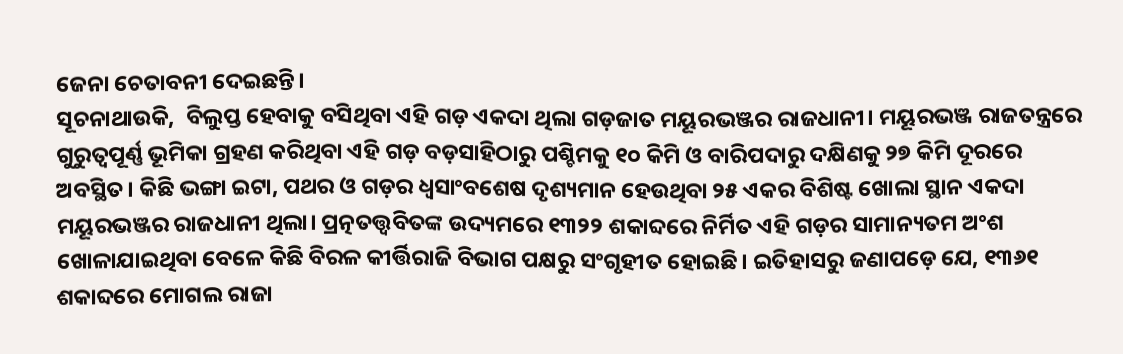ଜେନା ଚେତାବନୀ ଦେଇଛନ୍ତି।
ସୂଚନାଥାଉକି,  ବିଲୁପ୍ତ ହେବାକୁ ବସିଥିବା ଏହି ଗଡ଼ ଏକଦା ଥିଲା ଗଡ଼ଜାତ ମୟୂରଭଞ୍ଜର ରାଜଧାନୀ। ମୟୂରଭଞ୍ଜ ରାଜତନ୍ତ୍ରରେ ଗୁରୁତ୍ୱପୂର୍ଣ୍ଣ ଭୂମିକା ଗ୍ରହଣ କରିଥିବା ଏହି ଗଡ଼ ବଡ଼ସାହିଠାରୁ ପଶ୍ଚିମକୁ ୧୦ କିମି ଓ ବାରିପଦାରୁ ଦକ୍ଷିଣକୁ ୨୭ କିମି ଦୂରରେ ଅବସ୍ଥିତ। କିଛି ଭଙ୍ଗା ଇଟା, ପଥର ଓ ଗଡ଼ର ଧ୍ୱସାଂବଶେଷ ଦୃଶ୍ୟମାନ ହେଉଥିବା ୨୫ ଏକର ବିଶିଷ୍ଟ ଖୋଲା ସ୍ଥାନ ଏକଦା ମୟୂରଭଞ୍ଜର ରାଜଧାନୀ ଥିଲା। ପ୍ରତ୍ନତତ୍ତ୍ୱବିତଙ୍କ ଉଦ୍ୟମରେ ୧୩୨୨ ଶକାବ୍ଦରେ ନିର୍ମିତ ଏହି ଗଡ଼ର ସାମାନ୍ୟତମ ଅଂଶ ଖୋଳାଯାଇଥିବା ବେଳେ କିଛି ବିରଳ କୀର୍ତ୍ତିରାଜି ବିଭାଗ ପକ୍ଷରୁ ସଂଗୃହୀତ ହୋଇଛି। ଇତିହାସରୁ ଜଣାପଡ଼େ ଯେ, ୧୩୬୧ ଶକାବ୍ଦରେ ମୋଗଲ ରାଜା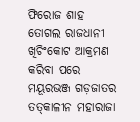ଫିରୋଜ ଶାହ ତୋଗଲ ରାଜଧାନୀ ଖିଚିଂକୋଟ ଆକ୍ରମଣ କରିବା ପରେ ମୟୂରଭଞ୍ଜ ଗଡ଼ଜାତର ତତ୍‍କାଳୀନ ମହାରାଜା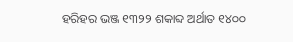ହରିହର ଭଞ୍ଜ ୧୩୨୨ ଶକାବ୍ଦ ଅର୍ଥାତ ୧୪୦୦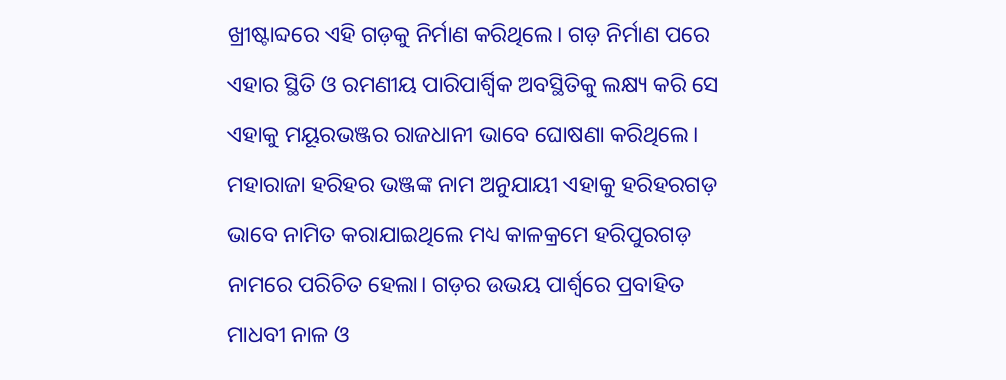ଖ୍ରୀଷ୍ଟାବ୍ଦରେ ଏହି ଗଡ଼କୁ ନିର୍ମାଣ କରିଥିଲେ। ଗଡ଼ ନିର୍ମାଣ ପରେ ଏହାର ସ୍ଥିତି ଓ ରମଣୀୟ ପାରିପାର୍ଶ୍ବିକ ଅବସ୍ଥିତିକୁ ଲକ୍ଷ୍ୟ କରି ସେ ଏହାକୁ ମୟୂରଭଞ୍ଜର ରାଜଧାନୀ ଭାବେ ଘୋଷଣା କରିଥିଲେ। ମହାରାଜା ହରିହର ଭଞ୍ଜଙ୍କ ନାମ ଅନୁଯାୟୀ ଏହାକୁ ହରିହରଗଡ଼ ଭାବେ ନାମିତ କରାଯାଇଥିଲେ ମଧ୍ୟ କାଳକ୍ରମେ ହରିପୁରଗଡ଼ ନାମରେ ପରିଚିତ ହେଲା। ଗଡ଼ର ଉଭୟ ପାର୍ଶ୍ବରେ ପ୍ରବାହିତ ମାଧବୀ ନାଳ ଓ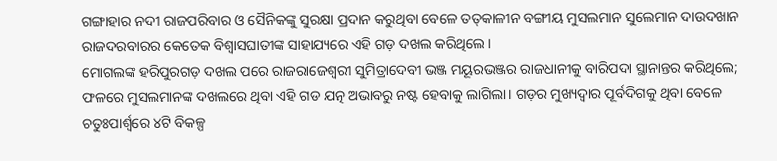ଗଙ୍ଗାହାର ନଦୀ ରାଜପରିବାର ଓ ସୈନିକଙ୍କୁ ସୁରକ୍ଷା ପ୍ରଦାନ କରୁଥିବା ବେଳେ ତତ୍‌କାଳୀନ ବଙ୍ଗୀୟ ମୁସଲମାନ ସୁଲେମାନ ଦାଉଦଖାନ ରାଜଦରବାରର କେତେକ ବିଶ୍ୱାସଘାତୀଙ୍କ ସାହାଯ୍ୟରେ ଏହି ଗଡ଼ ଦଖଲ କରିଥିଲେ।
ମୋଗଲଙ୍କ ହରିପୁରଗଡ଼ ଦଖଲ ପରେ ରାଜରାଜେଶ୍ୱରୀ ସୁମିତ୍ରାଦେବୀ ଭଞ୍ଜ ମୟୂରଭଞ୍ଜର ରାଜଧାନୀକୁ ବାରିପଦା ସ୍ଥାନାନ୍ତର କରିଥିଲେ; ଫଳରେ ମୁସଲମାନଙ୍କ ଦଖଲରେ ଥିବା ଏହି ଗଡ ଯତ୍ନ ଅଭାବରୁ ନଷ୍ଟ ହେବାକୁ ଲାଗିଲା। ଗଡ଼ର ମୁଖ୍ୟଦ୍ୱାର ପୂର୍ବଦିଗକୁ ଥିବା ବେଳେ ଚତୁଃପାର୍ଶ୍ବରେ ୪ଟି ବିକଳ୍ପ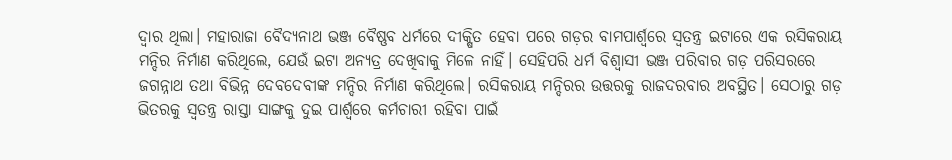ଦ୍ୱାର ଥିଲା। ମହାରାଜା ବୈଦ୍ୟନାଥ ଭଞ୍ଜ ବୈଷ୍ଣବ ଧର୍ମରେ ଦୀକ୍ଷିତ ହେବା ପରେ ଗଡ଼ର ବାମପାର୍ଶ୍ବରେ ସ୍ୱତନ୍ତ୍ର ଇଟାରେ ଏକ ରସିକରାୟ ମନ୍ଦିର ନିର୍ମାଣ କରିଥିଲେ, ଯେଉଁ ଇଟା ଅନ୍ୟତ୍ର ଦେଖିବାକୁ ମିଳେ ନାହିଁ। ସେହିପରି ଧର୍ମ ବିଶ୍ୱାସୀ ଭଞ୍ଜ ପରିବାର ଗଡ଼ ପରିସରରେ ଜଗନ୍ନାଥ ତଥା ବିଭିନ୍ନ ଦେବଦେବୀଙ୍କ ମନ୍ଦିର ନିର୍ମାଣ କରିଥିଲେ। ରସିକରାୟ ମନ୍ଦିରର ଉତ୍ତରକୁ ରାଜଦରବାର ଅବସ୍ଥିତ। ସେଠାରୁ ଗଡ଼ ଭିତରକୁ ସ୍ୱତନ୍ତ୍ର ରାସ୍ତା ସାଙ୍ଗକୁ ଦୁଇ ପାର୍ଶ୍ବରେ କର୍ମଚାରୀ ରହିବା ପାଇଁ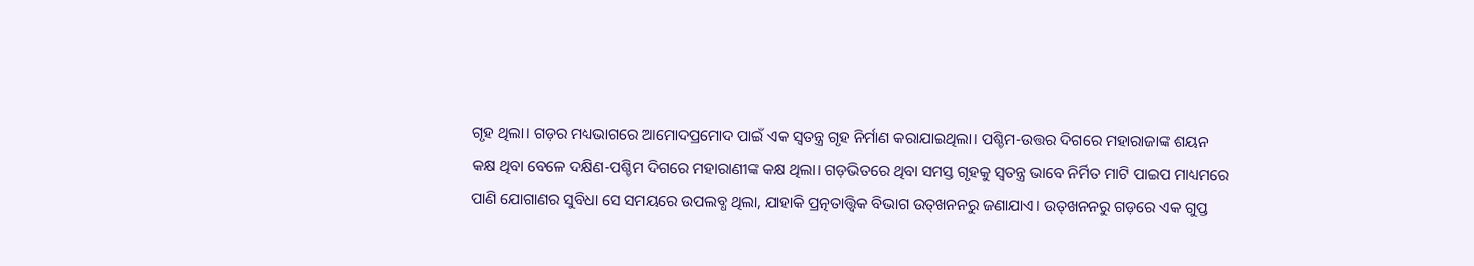ଗୃହ ଥିଲା। ଗଡ଼ର ମଧ୍ୟଭାଗରେ ଆମୋଦପ୍ରମୋଦ ପାଇଁ ଏକ ସ୍ୱତନ୍ତ୍ର ଗୃହ ନିର୍ମାଣ କରାଯାଇଥିଲା। ପଶ୍ଚିମ-ଉତ୍ତର ଦିଗରେ ମହାରାଜାଙ୍କ ଶୟନ କକ୍ଷ ଥିବା ବେଳେ ଦକ୍ଷିଣ-ପଶ୍ଚିମ ଦିଗରେ ମହାରାଣୀଙ୍କ କକ୍ଷ ଥିଲା। ଗଡ଼ଭିତରେ ଥିବା ସମସ୍ତ ଗୃହକୁ ସ୍ୱତନ୍ତ୍ର ଭାବେ ନିର୍ମିତ ମାଟି ପାଇପ ମାଧ୍ୟମରେ ପାଣି ଯୋଗାଣର ସୁବିଧା ସେ ସମୟରେ ଉପଲବ୍ଧ ଥିଲା, ଯାହାକି ପ୍ରତ୍ନତାତ୍ତ୍ୱିକ ବିଭାଗ ଉତ୍‍ଖନନରୁ ଜଣାଯାଏ। ଉତ୍‍ଖନନରୁ ଗଡ଼ରେ ଏକ ଗୁପ୍ତ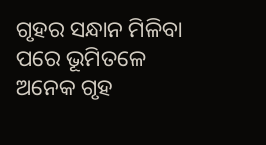ଗୃହର ସନ୍ଧାନ ମିଳିବା ପରେ ଭୂମିତଳେ ଅନେକ ଗୃହ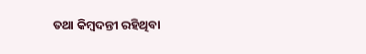ତଥା କିମ୍ବଦନ୍ତୀ ରହିଥିବା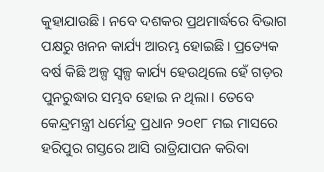କୁହାଯାଉଛି। ନବେ ଦଶକର ପ୍ରଥମାର୍ଦ୍ଧରେ ବିଭାଗ ପକ୍ଷରୁ ଖନନ କାର୍ଯ୍ୟ ଆରମ୍ଭ ହୋଇଛି। ପ୍ରତ୍ୟେକ ବର୍ଷ କିଛି ଅଳ୍ପ ସ୍ୱଳ୍ପ କାର୍ଯ୍ୟ ହେଉଥିଲେ ହେଁ ଗଡ଼ର ପୁନରୁଦ୍ଧାର ସମ୍ଭବ ହୋଇ ନ ଥିଲା। ତେବେ କେନ୍ଦ୍ରମନ୍ତ୍ରୀ ଧର୍ମେନ୍ଦ୍ର ପ୍ରଧାନ ୨୦୧୮ ମଇ ମାସରେ ହରିପୁର ଗସ୍ତରେ ଆସି ରାତ୍ରିଯାପନ କରିବା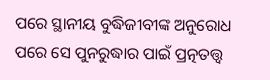ପରେ ସ୍ଥାନୀୟ ବୁଦ୍ଧିଜୀବୀଙ୍କ ଅନୁରୋଧ ପରେ ସେ ପୁନରୁଦ୍ଧାର ପାଇଁ ପ୍ରତ୍ନତତ୍ତ୍ୱ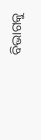ବିଭାଗକୁ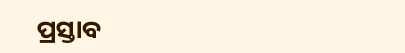ପ୍ରସ୍ତାବ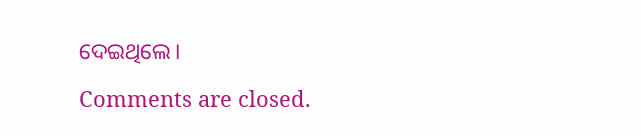ଦେଇଥିଲେ।

Comments are closed.